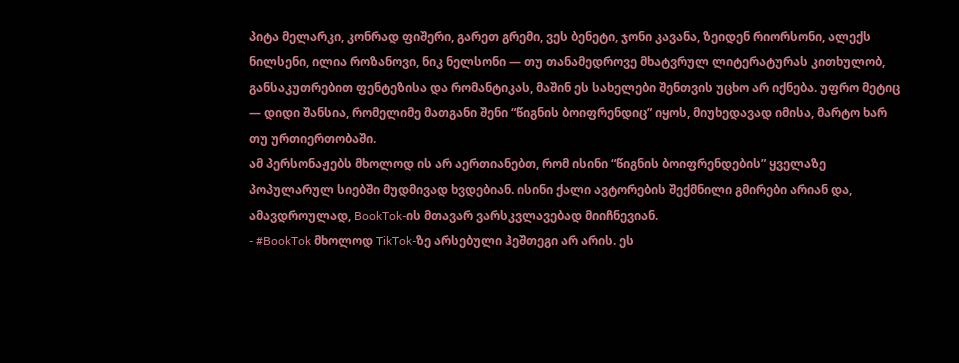პიტა მელარკი, კონრად ფიშერი, გარეთ გრემი, ვეს ბენეტი, ჯონი კავანა, ზეიდენ რიორსონი, ალექს ნილსენი, ილია როზანოვი, ნიკ ნელსონი — თუ თანამედროვე მხატვრულ ლიტერატურას კითხულობ, განსაკუთრებით ფენტეზისა და რომანტიკას, მაშინ ეს სახელები შენთვის უცხო არ იქნება. უფრო მეტიც — დიდი შანსია, რომელიმე მათგანი შენი “წიგნის ბოიფრენდიც” იყოს, მიუხედავად იმისა, მარტო ხარ თუ ურთიერთობაში.
ამ პერსონაჟებს მხოლოდ ის არ აერთიანებთ, რომ ისინი “წიგნის ბოიფრენდების” ყველაზე პოპულარულ სიებში მუდმივად ხვდებიან. ისინი ქალი ავტორების შექმნილი გმირები არიან და, ამავდროულად, BookTok-ის მთავარ ვარსკვლავებად მიიჩნევიან.
- #BookTok მხოლოდ TikTok-ზე არსებული ჰეშთეგი არ არის. ეს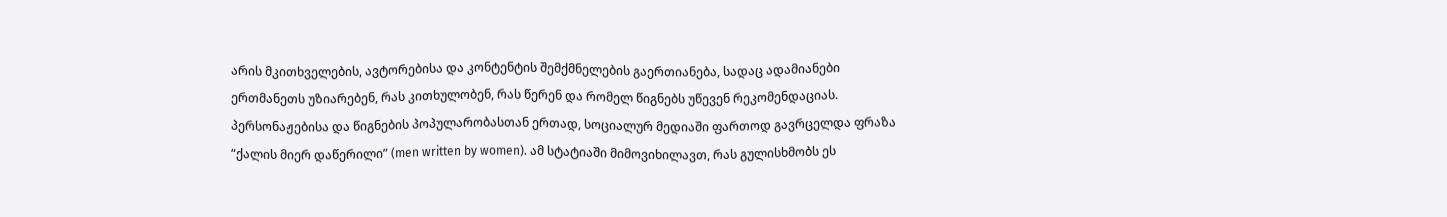არის მკითხველების, ავტორებისა და კონტენტის შემქმნელების გაერთიანება, სადაც ადამიანები ერთმანეთს უზიარებენ, რას კითხულობენ, რას წერენ და რომელ წიგნებს უწევენ რეკომენდაციას.
პერსონაჟებისა და წიგნების პოპულარობასთან ერთად, სოციალურ მედიაში ფართოდ გავრცელდა ფრაზა “ქალის მიერ დაწერილი” (men written by women). ამ სტატიაში მიმოვიხილავთ, რას გულისხმობს ეს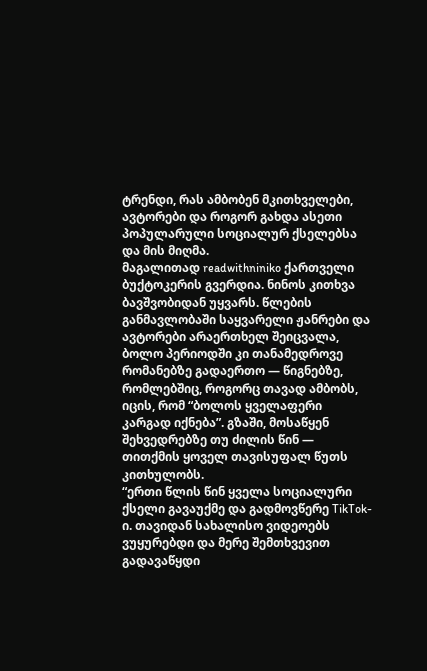ტრენდი, რას ამბობენ მკითხველები, ავტორები და როგორ გახდა ასეთი პოპულარული სოციალურ ქსელებსა და მის მიღმა.
მაგალითად readwithniniko ქართველი ბუქტოკერის გვერდია. ნინოს კითხვა ბავშვობიდან უყვარს. წლების განმავლობაში საყვარელი ჟანრები და ავტორები არაერთხელ შეიცვალა, ბოლო პერიოდში კი თანამედროვე რომანებზე გადაერთო — წიგნებზე, რომლებშიც, როგორც თავად ამბობს, იცის, რომ “ბოლოს ყველაფერი კარგად იქნება”. გზაში, მოსაწყენ შეხვედრებზე თუ ძილის წინ — თითქმის ყოველ თავისუფალ წუთს კითხულობს.
“ერთი წლის წინ ყველა სოციალური ქსელი გავაუქმე და გადმოვწერე TikTok-ი. თავიდან სახალისო ვიდეოებს ვუყურებდი და მერე შემთხვევით გადავაწყდი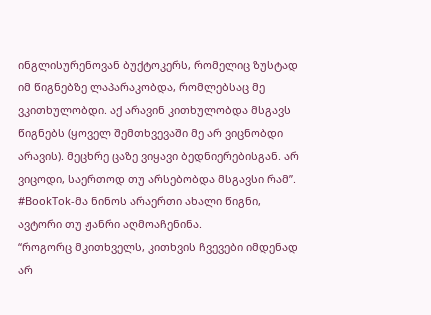ინგლისურენოვან ბუქტოკერს, რომელიც ზუსტად იმ წიგნებზე ლაპარაკობდა, რომლებსაც მე ვკითხულობდი. აქ არავინ კითხულობდა მსგავს წიგნებს (ყოველ შემთხვევაში მე არ ვიცნობდი არავის). მეცხრე ცაზე ვიყავი ბედნიერებისგან. არ ვიცოდი, საერთოდ თუ არსებობდა მსგავსი რამ”.
#BookTok-მა ნინოს არაერთი ახალი წიგნი, ავტორი თუ ჟანრი აღმოაჩენინა.
“როგორც მკითხველს, კითხვის ჩვევები იმდენად არ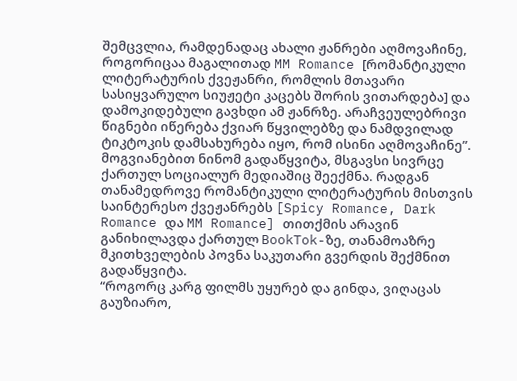შემცვლია, რამდენადაც ახალი ჟანრები აღმოვაჩინე, როგორიცაა მაგალითად MM Romance [რომანტიკული ლიტერატურის ქვეჟანრი, რომლის მთავარი სასიყვარულო სიუჟეტი კაცებს შორის ვითარდება] და დამოკიდებული გავხდი ამ ჟანრზე. არაჩვეულებრივი წიგნები იწერება ქვიარ წყვილებზე და ნამდვილად ტიკტოკის დამსახურება იყო, რომ ისინი აღმოვაჩინე”.
მოგვიანებით ნინომ გადაწყვიტა, მსგავსი სივრცე ქართულ სოციალურ მედიაშიც შეექმნა. რადგან თანამედროვე რომანტიკული ლიტერატურის მისთვის საინტერესო ქვეჟანრებს [Spicy Romance, Dark Romance და MM Romance] თითქმის არავინ განიხილავდა ქართულ BookTok-ზე, თანამოაზრე მკითხველების პოვნა საკუთარი გვერდის შექმნით გადაწყვიტა.
“როგორც კარგ ფილმს უყურებ და გინდა, ვიღაცას გაუზიარო,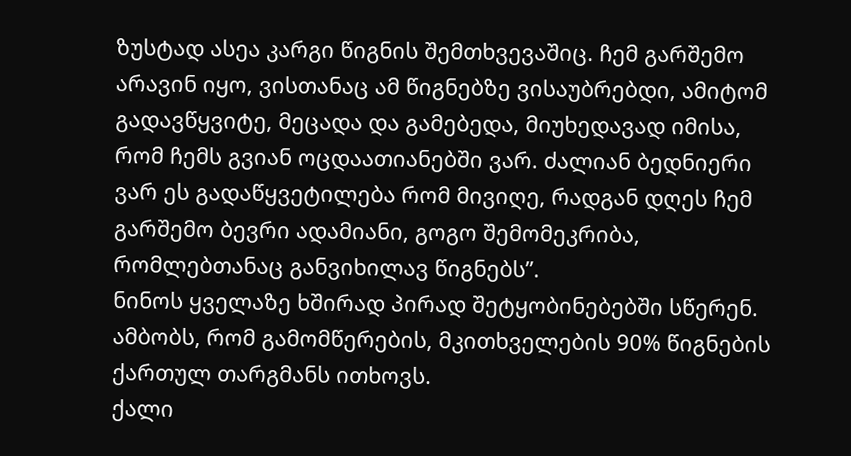ზუსტად ასეა კარგი წიგნის შემთხვევაშიც. ჩემ გარშემო არავინ იყო, ვისთანაც ამ წიგნებზე ვისაუბრებდი, ამიტომ გადავწყვიტე, მეცადა და გამებედა, მიუხედავად იმისა, რომ ჩემს გვიან ოცდაათიანებში ვარ. ძალიან ბედნიერი ვარ ეს გადაწყვეტილება რომ მივიღე, რადგან დღეს ჩემ გარშემო ბევრი ადამიანი, გოგო შემომეკრიბა, რომლებთანაც განვიხილავ წიგნებს”.
ნინოს ყველაზე ხშირად პირად შეტყობინებებში სწერენ. ამბობს, რომ გამომწერების, მკითხველების 90% წიგნების ქართულ თარგმანს ითხოვს.
ქალი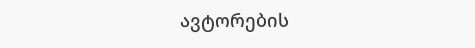ავტორების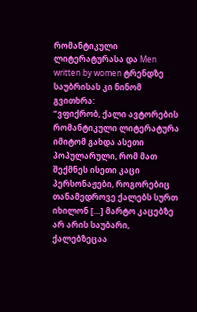რომანტიკული ლიტერატურასა და Men written by women ტრენდზე საუბრისას კი ნინომ გვითხრა:
“ვფიქრობ, ქალი ავტორების რომანტიკული ლიტერატურა იმიტომ გახდა ასეთი პოპულარული, რომ მათ შექმნეს ისეთი კაცი პერსონაჟები, როგორებიც თანამედროვე ქალებს სურთ იხილონ […] მარტო კაცებზე არ არის საუბარი, ქალებზეცაა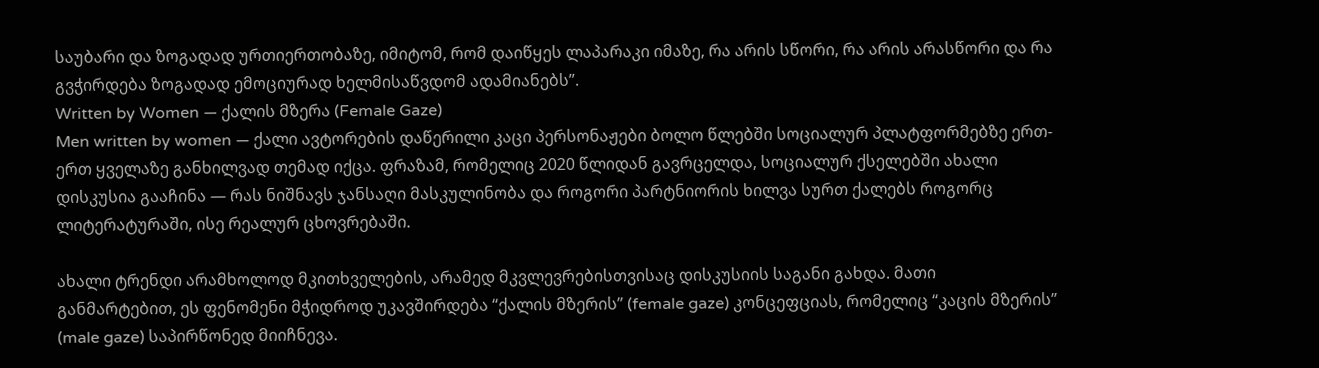საუბარი და ზოგადად ურთიერთობაზე, იმიტომ, რომ დაიწყეს ლაპარაკი იმაზე, რა არის სწორი, რა არის არასწორი და რა გვჭირდება ზოგადად ემოციურად ხელმისაწვდომ ადამიანებს”.
Written by Women — ქალის მზერა (Female Gaze)
Men written by women — ქალი ავტორების დაწერილი კაცი პერსონაჟები ბოლო წლებში სოციალურ პლატფორმებზე ერთ-ერთ ყველაზე განხილვად თემად იქცა. ფრაზამ, რომელიც 2020 წლიდან გავრცელდა, სოციალურ ქსელებში ახალი დისკუსია გააჩინა — რას ნიშნავს ჯანსაღი მასკულინობა და როგორი პარტნიორის ხილვა სურთ ქალებს როგორც ლიტერატურაში, ისე რეალურ ცხოვრებაში.

ახალი ტრენდი არამხოლოდ მკითხველების, არამედ მკვლევრებისთვისაც დისკუსიის საგანი გახდა. მათი განმარტებით, ეს ფენომენი მჭიდროდ უკავშირდება “ქალის მზერის” (female gaze) კონცეფციას, რომელიც “კაცის მზერის” (male gaze) საპირწონედ მიიჩნევა.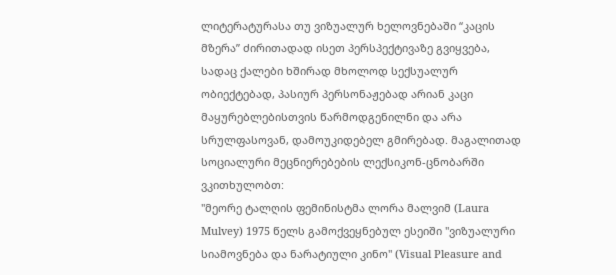ლიტერატურასა თუ ვიზუალურ ხელოვნებაში “კაცის მზერა” ძირითადად ისეთ პერსპექტივაზე გვიყვება, სადაც ქალები ხშირად მხოლოდ სექსუალურ ობიექტებად, პასიურ პერსონაჟებად არიან კაცი მაყურებლებისთვის წარმოდგენილნი და არა სრულფასოვან, დამოუკიდებელ გმირებად. მაგალითად სოციალური მეცნიერებების ლექსიკონ-ცნობარში ვკითხულობთ:
"მეორე ტალღის ფემინისტმა ლორა მალვიმ (Laura Mulvey) 1975 წელს გამოქვეყნებულ ესეიში "ვიზუალური სიამოვნება და ნარატიული კინო" (Visual Pleasure and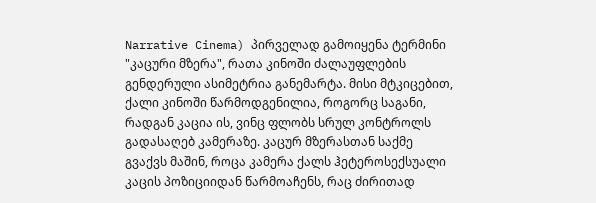Narrative Cinema) პირველად გამოიყენა ტერმინი "კაცური მზერა", რათა კინოში ძალაუფლების გენდერული ასიმეტრია განემარტა. მისი მტკიცებით, ქალი კინოში წარმოდგენილია, როგორც საგანი, რადგან კაცია ის, ვინც ფლობს სრულ კონტროლს გადასაღებ კამერაზე. კაცურ მზერასთან საქმე გვაქვს მაშინ, როცა კამერა ქალს ჰეტეროსექსუალი კაცის პოზიციიდან წარმოაჩენს, რაც ძირითად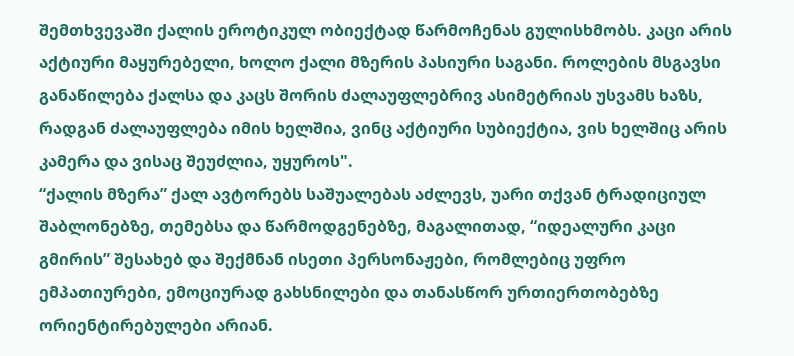შემთხვევაში ქალის ეროტიკულ ობიექტად წარმოჩენას გულისხმობს. კაცი არის აქტიური მაყურებელი, ხოლო ქალი მზერის პასიური საგანი. როლების მსგავსი განაწილება ქალსა და კაცს შორის ძალაუფლებრივ ასიმეტრიას უსვამს ხაზს, რადგან ძალაუფლება იმის ხელშია, ვინც აქტიური სუბიექტია, ვის ხელშიც არის კამერა და ვისაც შეუძლია, უყუროს".
“ქალის მზერა” ქალ ავტორებს საშუალებას აძლევს, უარი თქვან ტრადიციულ შაბლონებზე, თემებსა და წარმოდგენებზე, მაგალითად, “იდეალური კაცი გმირის” შესახებ და შექმნან ისეთი პერსონაჟები, რომლებიც უფრო ემპათიურები, ემოციურად გახსნილები და თანასწორ ურთიერთობებზე ორიენტირებულები არიან.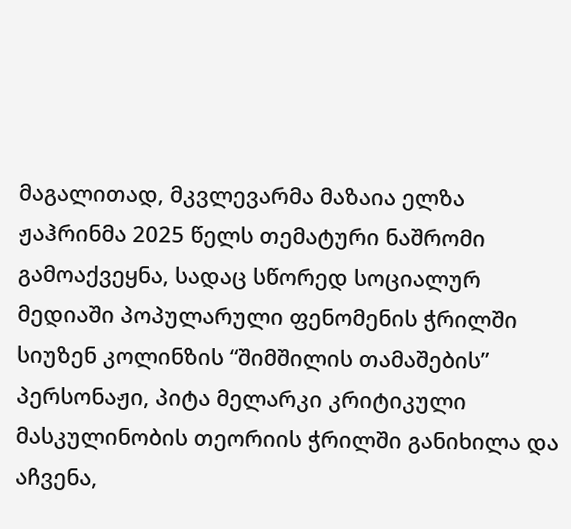მაგალითად, მკვლევარმა მაზაია ელზა ჟაჰრინმა 2025 წელს თემატური ნაშრომი გამოაქვეყნა, სადაც სწორედ სოციალურ მედიაში პოპულარული ფენომენის ჭრილში სიუზენ კოლინზის “შიმშილის თამაშების” პერსონაჟი, პიტა მელარკი კრიტიკული მასკულინობის თეორიის ჭრილში განიხილა და აჩვენა,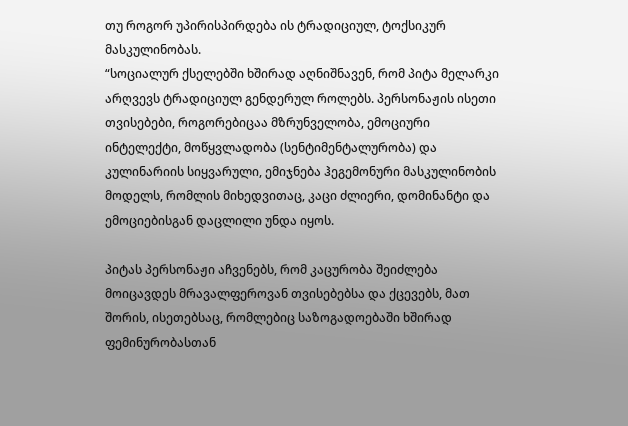თუ როგორ უპირისპირდება ის ტრადიციულ, ტოქსიკურ მასკულინობას.
“სოციალურ ქსელებში ხშირად აღნიშნავენ, რომ პიტა მელარკი არღვევს ტრადიციულ გენდერულ როლებს. პერსონაჟის ისეთი თვისებები, როგორებიცაა მზრუნველობა, ემოციური ინტელექტი, მოწყვლადობა (სენტიმენტალურობა) და კულინარიის სიყვარული, ემიჯნება ჰეგემონური მასკულინობის მოდელს, რომლის მიხედვითაც, კაცი ძლიერი, დომინანტი და ემოციებისგან დაცლილი უნდა იყოს.

პიტას პერსონაჟი აჩვენებს, რომ კაცურობა შეიძლება მოიცავდეს მრავალფეროვან თვისებებსა და ქცევებს, მათ შორის, ისეთებსაც, რომლებიც საზოგადოებაში ხშირად ფემინურობასთან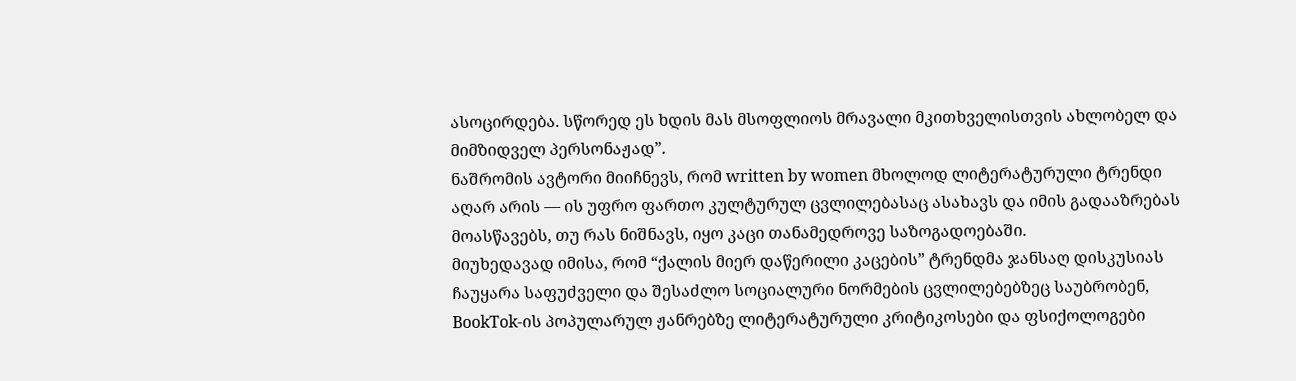ასოცირდება. სწორედ ეს ხდის მას მსოფლიოს მრავალი მკითხველისთვის ახლობელ და მიმზიდველ პერსონაჟად”.
ნაშრომის ავტორი მიიჩნევს, რომ written by women მხოლოდ ლიტერატურული ტრენდი აღარ არის — ის უფრო ფართო კულტურულ ცვლილებასაც ასახავს და იმის გადააზრებას მოასწავებს, თუ რას ნიშნავს, იყო კაცი თანამედროვე საზოგადოებაში.
მიუხედავად იმისა, რომ “ქალის მიერ დაწერილი კაცების” ტრენდმა ჯანსაღ დისკუსიას ჩაუყარა საფუძველი და შესაძლო სოციალური ნორმების ცვლილებებზეც საუბრობენ, BookTok-ის პოპულარულ ჟანრებზე ლიტერატურული კრიტიკოსები და ფსიქოლოგები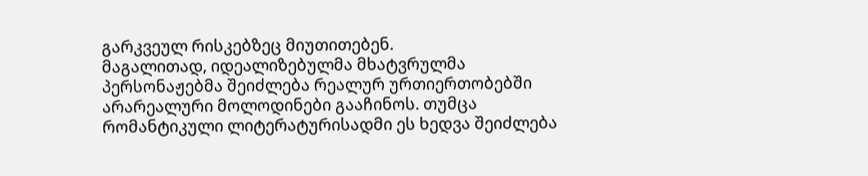გარკვეულ რისკებზეც მიუთითებენ.
მაგალითად, იდეალიზებულმა მხატვრულმა პერსონაჟებმა შეიძლება რეალურ ურთიერთობებში არარეალური მოლოდინები გააჩინოს. თუმცა რომანტიკული ლიტერატურისადმი ეს ხედვა შეიძლება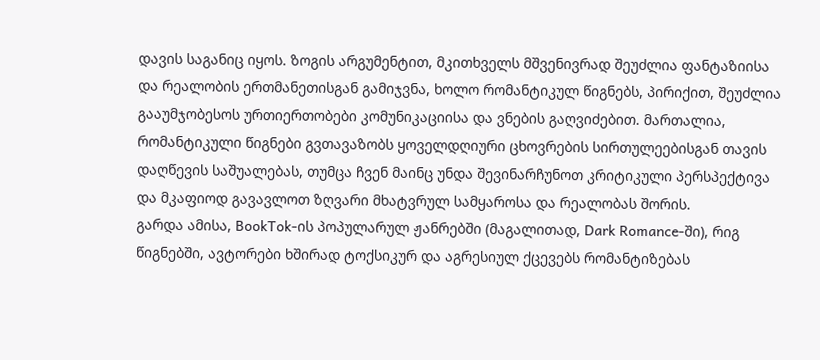დავის საგანიც იყოს. ზოგის არგუმენტით, მკითხველს მშვენივრად შეუძლია ფანტაზიისა და რეალობის ერთმანეთისგან გამიჯვნა, ხოლო რომანტიკულ წიგნებს, პირიქით, შეუძლია გააუმჯობესოს ურთიერთობები კომუნიკაციისა და ვნების გაღვიძებით. მართალია, რომანტიკული წიგნები გვთავაზობს ყოველდღიური ცხოვრების სირთულეებისგან თავის დაღწევის საშუალებას, თუმცა ჩვენ მაინც უნდა შევინარჩუნოთ კრიტიკული პერსპექტივა და მკაფიოდ გავავლოთ ზღვარი მხატვრულ სამყაროსა და რეალობას შორის.
გარდა ამისა, BookTok-ის პოპულარულ ჟანრებში (მაგალითად, Dark Romance-ში), რიგ წიგნებში, ავტორები ხშირად ტოქსიკურ და აგრესიულ ქცევებს რომანტიზებას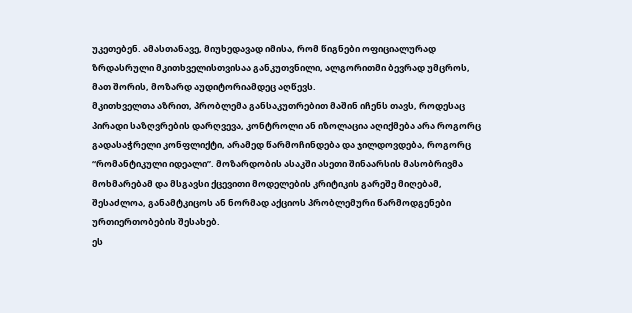უკეთებენ. ამასთანავე, მიუხედავად იმისა, რომ წიგნები ოფიციალურად ზრდასრული მკითხველისთვისაა განკუთვნილი, ალგორითმი ბევრად უმცროს, მათ შორის, მოზარდ აუდიტორიამდეც აღწევს.
მკითხველთა აზრით, პრობლემა განსაკუთრებით მაშინ იჩენს თავს, როდესაც პირადი საზღვრების დარღვევა, კონტროლი ან იზოლაცია აღიქმება არა როგორც გადასაჭრელი კონფლიქტი, არამედ წარმოჩინდება და ჯილდოვდება, როგორც “რომანტიკული იდეალი”. მოზარდობის ასაკში ასეთი შინაარსის მასობრივმა მოხმარებამ და მსგავსი ქცევითი მოდელების კრიტიკის გარეშე მიღებამ, შესაძლოა, განამტკიცოს ან ნორმად აქციოს პრობლემური წარმოდგენები ურთიერთობების შესახებ.
ეს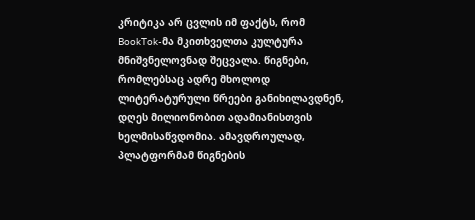კრიტიკა არ ცვლის იმ ფაქტს, რომ BookTok-მა მკითხველთა კულტურა მნიშვნელოვნად შეცვალა. წიგნები, რომლებსაც ადრე მხოლოდ ლიტერატურული წრეები განიხილავდნენ, დღეს მილიონობით ადამიანისთვის ხელმისაწვდომია. ამავდროულად, პლატფორმამ წიგნების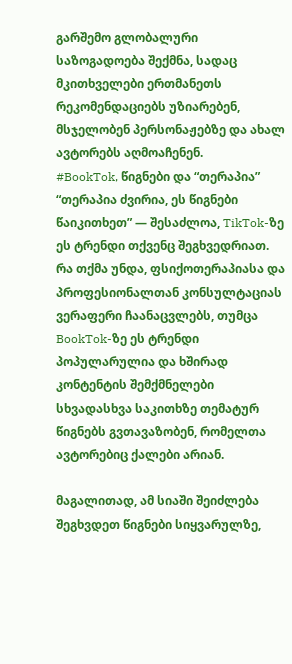გარშემო გლობალური საზოგადოება შექმნა, სადაც მკითხველები ერთმანეთს რეკომენდაციებს უზიარებენ, მსჯელობენ პერსონაჟებზე და ახალ ავტორებს აღმოაჩენენ.
#BookTok, წიგნები და “თერაპია”
“თერაპია ძვირია, ეს წიგნები წაიკითხეთ” — შესაძლოა, TikTok-ზე ეს ტრენდი თქვენც შეგხვედრიათ. რა თქმა უნდა, ფსიქოთერაპიასა და პროფესიონალთან კონსულტაციას ვერაფერი ჩაანაცვლებს, თუმცა BookTok-ზე ეს ტრენდი პოპულარულია და ხშირად კონტენტის შემქმნელები სხვადასხვა საკითხზე თემატურ წიგნებს გვთავაზობენ, რომელთა ავტორებიც ქალები არიან.

მაგალითად, ამ სიაში შეიძლება შეგხვდეთ წიგნები სიყვარულზე,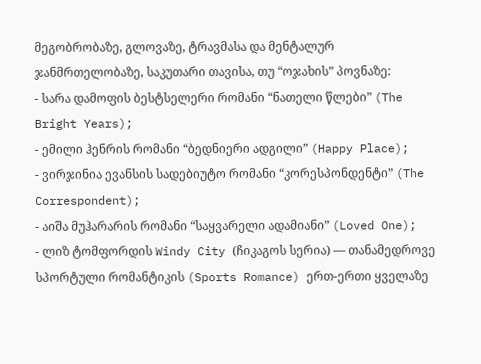მეგობრობაზე, გლოვაზე, ტრავმასა და მენტალურ ჯანმრთელობაზე, საკუთარი თავისა, თუ “ოჯახის” პოვნაზე:
- სარა დამოფის ბესტსელერი რომანი “ნათელი წლები” (The Bright Years);
- ემილი ჰენრის რომანი “ბედნიერი ადგილი” (Happy Place);
- ვირჯინია ევანსის სადებიუტო რომანი “კორესპონდენტი” (The Correspondent);
- აიშა მუჰარარის რომანი “საყვარელი ადამიანი” (Loved One);
- ლიზ ტომფორდის Windy City (ჩიკაგოს სერია) — თანამედროვე სპორტული რომანტიკის (Sports Romance) ერთ-ერთი ყველაზე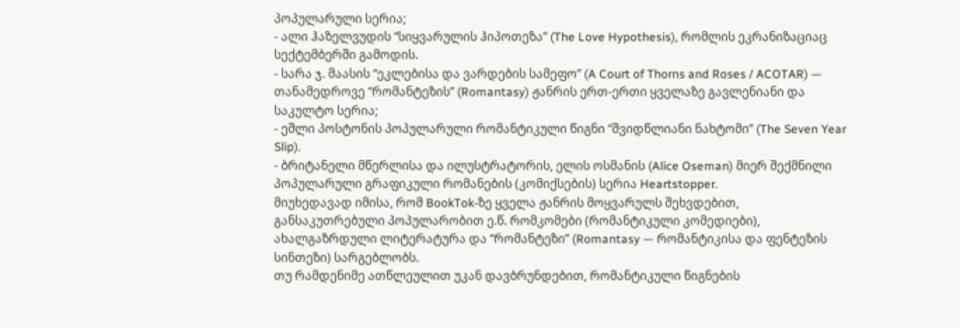პოპულარული სერია;
- ალი ჰაზელვუდის “სიყვარულის ჰიპოთეზა” (The Love Hypothesis), რომლის ეკრანიზაციაც სექტემბერში გამოდის.
- სარა ჯ. მაასის “ეკლებისა და ვარდების სამეფო” (A Court of Thorns and Roses / ACOTAR) — თანამედროვე “რომანტეზის” (Romantasy) ჟანრის ერთ-ერთი ყველაზე გავლენიანი და საკულტო სერია;
- ეშლი პოსტონის პოპულარული რომანტიკული წიგნი “შვიდწლიანი ნახტომი” (The Seven Year Slip).
- ბრიტანელი მწერლისა და ილუსტრატორის, ელის ოსმანის (Alice Oseman) მიერ შექმნილი პოპულარული გრაფიკული რომანების (კომიქსების) სერია Heartstopper.
მიუხედავად იმისა, რომ BookTok-ზე ყველა ჟანრის მოყვარულს შეხვდებით, განსაკუთრებული პოპულარობით ე.წ. რომკომები (რომანტიკული კომედიები), ახალგაზრდული ლიტერატურა და “რომანტეზი” (Romantasy — რომანტიკისა და ფენტეზის სინთეზი) სარგებლობს.
თუ რამდენიმე ათწლეულით უკან დავბრუნდებით, რომანტიკული წიგნების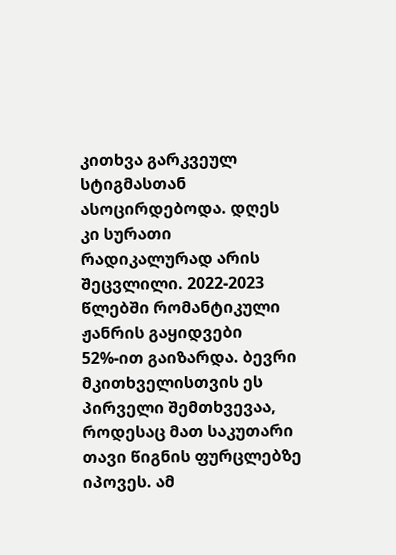კითხვა გარკვეულ სტიგმასთან ასოცირდებოდა. დღეს კი სურათი რადიკალურად არის შეცვლილი. 2022-2023 წლებში რომანტიკული ჟანრის გაყიდვები 52%-ით გაიზარდა. ბევრი მკითხველისთვის ეს პირველი შემთხვევაა, როდესაც მათ საკუთარი თავი წიგნის ფურცლებზე იპოვეს. ამ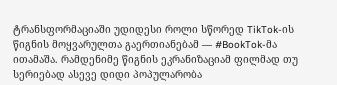ტრანსფორმაციაში უდიდესი როლი სწორედ TikTok-ის წიგნის მოყვარულთა გაერთიანებამ — #BookTok-მა ითამაშა. რამდენიმე წიგნის ეკრანიზაციამ ფილმად თუ სერიებად ასევე დიდი პოპულარობა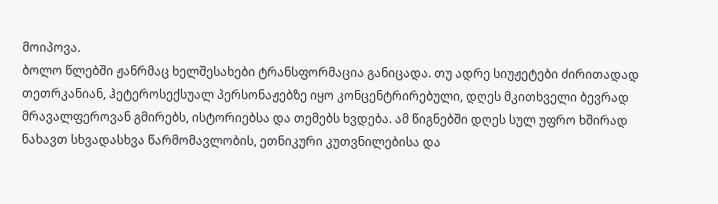მოიპოვა.
ბოლო წლებში ჟანრმაც ხელშესახები ტრანსფორმაცია განიცადა. თუ ადრე სიუჟეტები ძირითადად თეთრკანიან, ჰეტეროსექსუალ პერსონაჟებზე იყო კონცენტრირებული, დღეს მკითხველი ბევრად მრავალფეროვან გმირებს, ისტორიებსა და თემებს ხვდება. ამ წიგნებში დღეს სულ უფრო ხშირად ნახავთ სხვადასხვა წარმომავლობის, ეთნიკური კუთვნილებისა და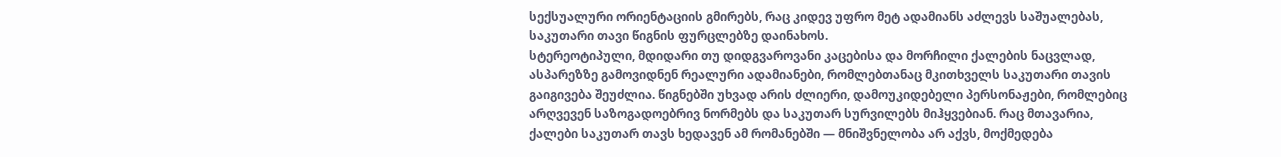სექსუალური ორიენტაციის გმირებს, რაც კიდევ უფრო მეტ ადამიანს აძლევს საშუალებას, საკუთარი თავი წიგნის ფურცლებზე დაინახოს.
სტერეოტიპული, მდიდარი თუ დიდგვაროვანი კაცებისა და მორჩილი ქალების ნაცვლად, ასპარეზზე გამოვიდნენ რეალური ადამიანები, რომლებთანაც მკითხველს საკუთარი თავის გაიგივება შეუძლია. წიგნებში უხვად არის ძლიერი, დამოუკიდებელი პერსონაჟები, რომლებიც არღვევენ საზოგადოებრივ ნორმებს და საკუთარ სურვილებს მიჰყვებიან. რაც მთავარია, ქალები საკუთარ თავს ხედავენ ამ რომანებში — მნიშვნელობა არ აქვს, მოქმედება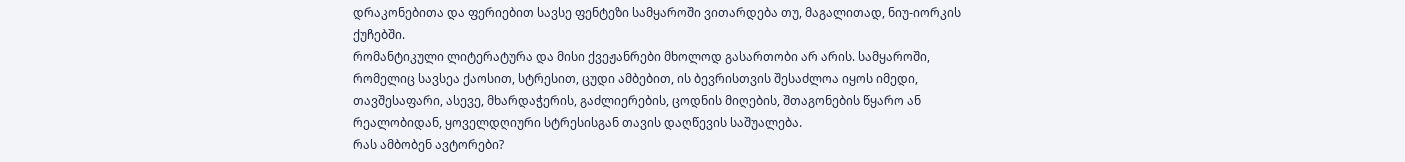დრაკონებითა და ფერიებით სავსე ფენტეზი სამყაროში ვითარდება თუ, მაგალითად, ნიუ-იორკის ქუჩებში.
რომანტიკული ლიტერატურა და მისი ქვეჟანრები მხოლოდ გასართობი არ არის. სამყაროში, რომელიც სავსეა ქაოსით, სტრესით, ცუდი ამბებით, ის ბევრისთვის შესაძლოა იყოს იმედი, თავშესაფარი, ასევე, მხარდაჭერის, გაძლიერების, ცოდნის მიღების, შთაგონების წყარო ან რეალობიდან, ყოველდღიური სტრესისგან თავის დაღწევის საშუალება.
რას ამბობენ ავტორები?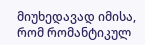მიუხედავად იმისა, რომ რომანტიკულ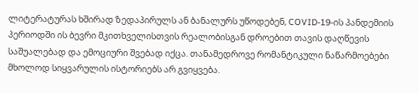ლიტერატურას ხშირად ზედაპირულს ან ბანალურს უწოდებენ, COVID-19-ის პანდემიის პერიოდში ის ბევრი მკითხველისთვის რეალობისგან დროებით თავის დაღწევის საშუალებად და ემოციური შვებად იქცა. თანამედროვე რომანტიკული ნაწარმოებები მხოლოდ სიყვარულის ისტორიებს არ გვიყვება.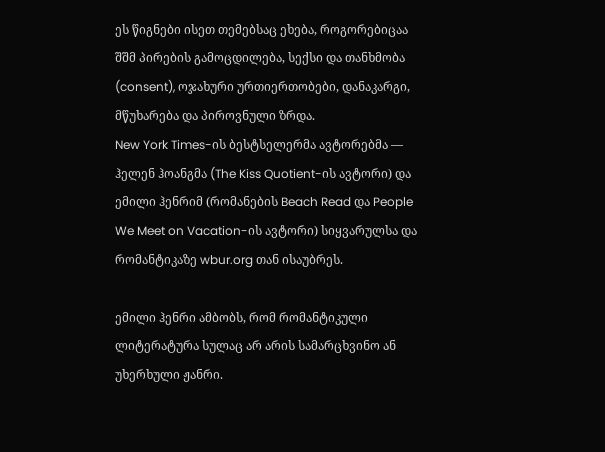ეს წიგნები ისეთ თემებსაც ეხება, როგორებიცაა შშმ პირების გამოცდილება, სექსი და თანხმობა (consent), ოჯახური ურთიერთობები, დანაკარგი, მწუხარება და პიროვნული ზრდა.
New York Times-ის ბესტსელერმა ავტორებმა — ჰელენ ჰოანგმა (The Kiss Quotient-ის ავტორი) და ემილი ჰენრიმ (რომანების Beach Read და People We Meet on Vacation-ის ავტორი) სიყვარულსა და რომანტიკაზე wbur.org თან ისაუბრეს.

ემილი ჰენრი ამბობს, რომ რომანტიკული ლიტერატურა სულაც არ არის სამარცხვინო ან უხერხული ჟანრი.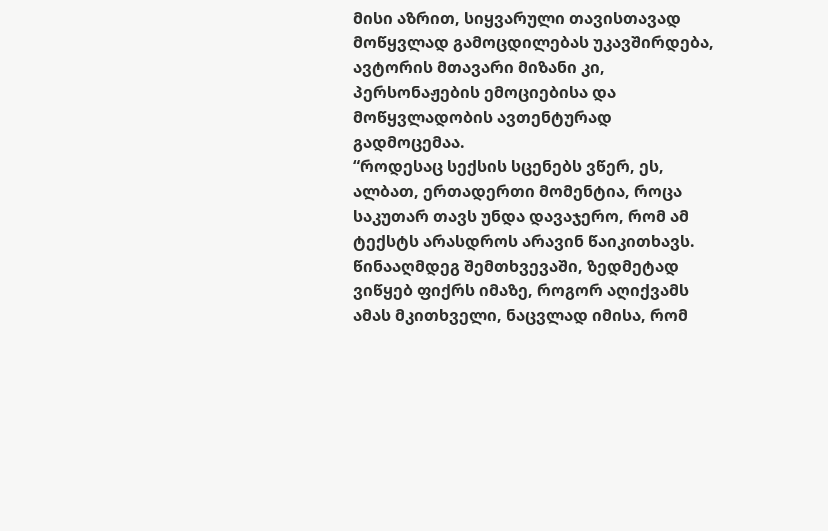მისი აზრით, სიყვარული თავისთავად მოწყვლად გამოცდილებას უკავშირდება, ავტორის მთავარი მიზანი კი, პერსონაჟების ემოციებისა და მოწყვლადობის ავთენტურად გადმოცემაა.
“როდესაც სექსის სცენებს ვწერ, ეს, ალბათ, ერთადერთი მომენტია, როცა საკუთარ თავს უნდა დავაჯერო, რომ ამ ტექსტს არასდროს არავინ წაიკითხავს. წინააღმდეგ შემთხვევაში, ზედმეტად ვიწყებ ფიქრს იმაზე, როგორ აღიქვამს ამას მკითხველი, ნაცვლად იმისა, რომ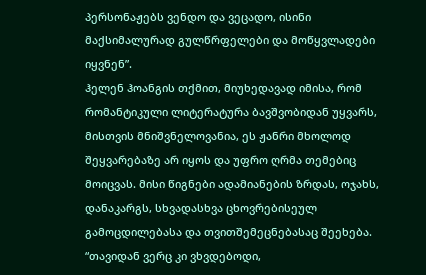პერსონაჟებს ვენდო და ვეცადო, ისინი მაქსიმალურად გულწრფელები და მოწყვლადები იყვნენ”.
ჰელენ ჰოანგის თქმით, მიუხედავად იმისა, რომ რომანტიკული ლიტერატურა ბავშვობიდან უყვარს, მისთვის მნიშვნელოვანია, ეს ჟანრი მხოლოდ შეყვარებაზე არ იყოს და უფრო ღრმა თემებიც მოიცვას. მისი წიგნები ადამიანების ზრდას, ოჯახს, დანაკარგს, სხვადასხვა ცხოვრებისეულ გამოცდილებასა და თვითშემეცნებასაც შეეხება.
“თავიდან ვერც კი ვხვდებოდი,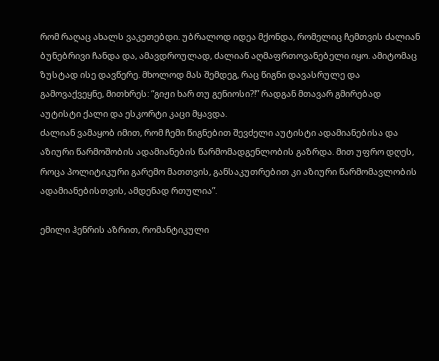რომ რაღაც ახალს ვაკეთებდი. უბრალოდ იდეა მქონდა, რომელიც ჩემთვის ძალიან ბუნებრივი ჩანდა და, ამავდროულად, ძალიან აღმაფრთოვანებელი იყო. ამიტომაც ზუსტად ისე დავწერე. მხოლოდ მას შემდეგ, რაც წიგნი დავასრულე და გამოვაქვეყნე, მითხრეს: “გიჟი ხარ თუ გენიოსი?!” რადგან მთავარ გმირებად აუტისტი ქალი და ესკორტი კაცი მყავდა.
ძალიან ვამაყობ იმით, რომ ჩემი წიგნებით შევძელი აუტისტი ადამიანებისა და აზიური წარმოშობის ადამიანების წარმომადგენლობის გაზრდა. მით უფრო დღეს, როცა პოლიტიკური გარემო მათთვის, განსაკუთრებით კი აზიური წარმომავლობის ადამიანებისთვის, ამდენად რთულია”.

ემილი ჰენრის აზრით, რომანტიკული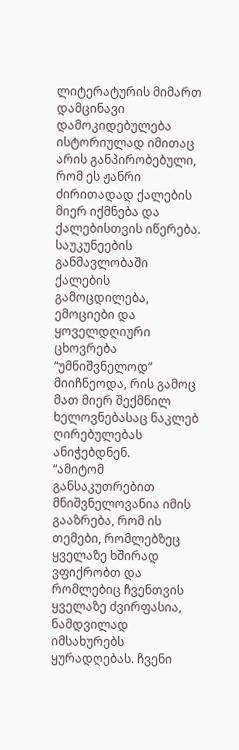ლიტერატურის მიმართ დამცინავი დამოკიდებულება ისტორიულად იმითაც არის განპირობებული, რომ ეს ჟანრი ძირითადად ქალების მიერ იქმნება და ქალებისთვის იწერება. საუკუნეების განმავლობაში ქალების გამოცდილება, ემოციები და ყოველდღიური ცხოვრება “უმნიშვნელოდ” მიიჩნეოდა, რის გამოც მათ მიერ შექმნილ ხელოვნებასაც ნაკლებ ღირებულებას ანიჭებდნენ.
“ამიტომ განსაკუთრებით მნიშვნელოვანია იმის გააზრება, რომ ის თემები, რომლებზეც ყველაზე ხშირად ვფიქრობთ და რომლებიც ჩვენთვის ყველაზე ძვირფასია, ნამდვილად იმსახურებს ყურადღებას. ჩვენი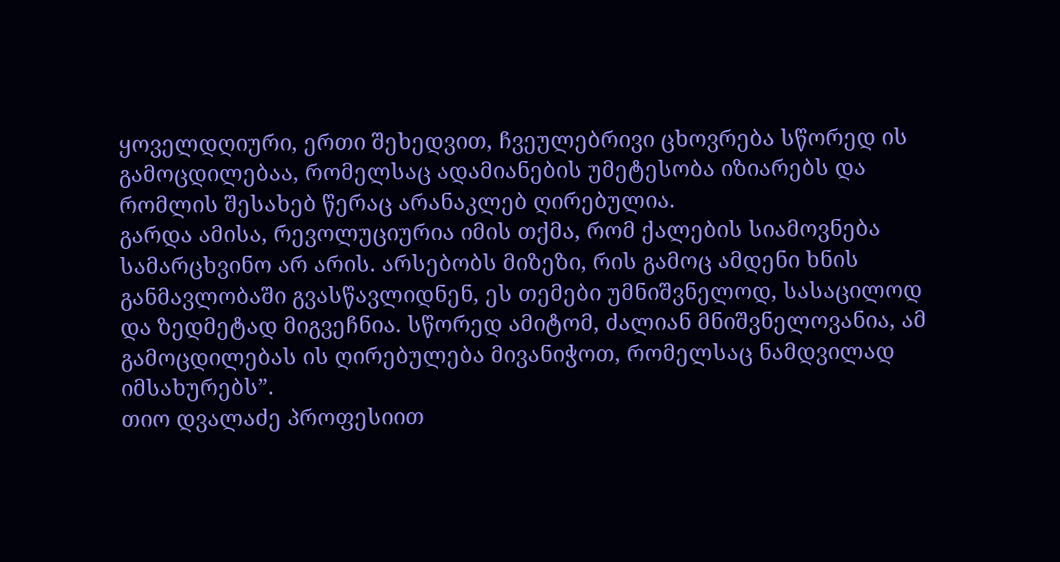ყოველდღიური, ერთი შეხედვით, ჩვეულებრივი ცხოვრება სწორედ ის გამოცდილებაა, რომელსაც ადამიანების უმეტესობა იზიარებს და რომლის შესახებ წერაც არანაკლებ ღირებულია.
გარდა ამისა, რევოლუციურია იმის თქმა, რომ ქალების სიამოვნება სამარცხვინო არ არის. არსებობს მიზეზი, რის გამოც ამდენი ხნის განმავლობაში გვასწავლიდნენ, ეს თემები უმნიშვნელოდ, სასაცილოდ და ზედმეტად მიგვეჩნია. სწორედ ამიტომ, ძალიან მნიშვნელოვანია, ამ გამოცდილებას ის ღირებულება მივანიჭოთ, რომელსაც ნამდვილად იმსახურებს”.
თიო დვალაძე პროფესიით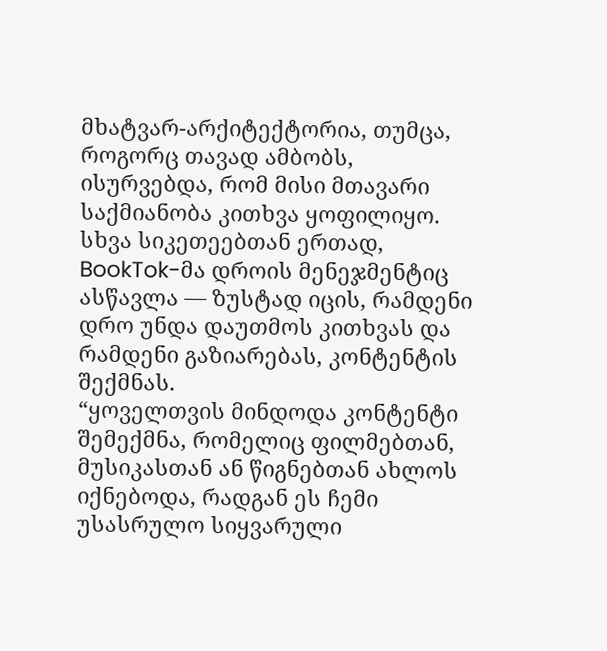მხატვარ-არქიტექტორია, თუმცა, როგორც თავად ამბობს, ისურვებდა, რომ მისი მთავარი საქმიანობა კითხვა ყოფილიყო. სხვა სიკეთეებთან ერთად, BookTok-მა დროის მენეჯმენტიც ასწავლა — ზუსტად იცის, რამდენი დრო უნდა დაუთმოს კითხვას და რამდენი გაზიარებას, კონტენტის შექმნას.
“ყოველთვის მინდოდა კონტენტი შემექმნა, რომელიც ფილმებთან, მუსიკასთან ან წიგნებთან ახლოს იქნებოდა, რადგან ეს ჩემი უსასრულო სიყვარული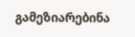გამეზიარებინა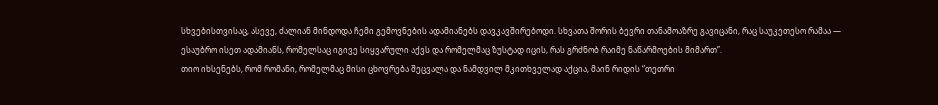სხვებისთვისაც, ასევე, ძალიან მინდოდა ჩემი გემოვნების ადამიანებს დავკავშირებოდი. სხვათა შორის ბევრი თანამოაზრე გავიცანი, რაც საუკეთესო რამაა — ესაუბრო ისეთ ადამიანს, რომელსაც იგივე სიყვარული აქვს და რომელმაც ზუსტად იცის, რას გრძნობ რაიმე ნაწარმოების მიმართ”.
თიო იხსენებს, რომ რომანი, რომელმაც მისი ცხოვრება შეცვალა და ნამდვილ მკითხველად აქცია, მაინ რიდის “თეთრი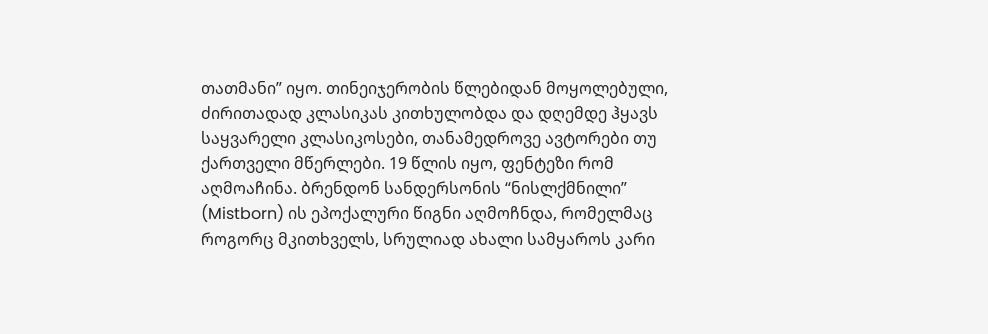თათმანი” იყო. თინეიჯერობის წლებიდან მოყოლებული, ძირითადად კლასიკას კითხულობდა და დღემდე ჰყავს საყვარელი კლასიკოსები, თანამედროვე ავტორები თუ ქართველი მწერლები. 19 წლის იყო, ფენტეზი რომ აღმოაჩინა. ბრენდონ სანდერსონის “ნისლქმნილი” (Mistborn) ის ეპოქალური წიგნი აღმოჩნდა, რომელმაც როგორც მკითხველს, სრულიად ახალი სამყაროს კარი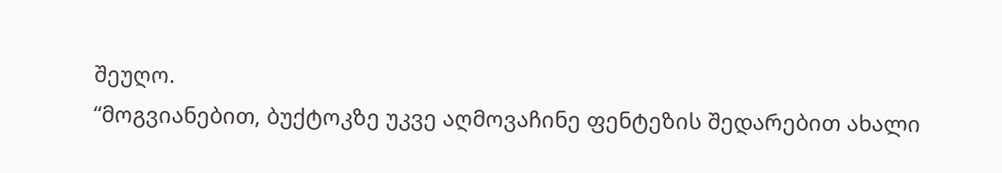შეუღო.
“მოგვიანებით, ბუქტოკზე უკვე აღმოვაჩინე ფენტეზის შედარებით ახალი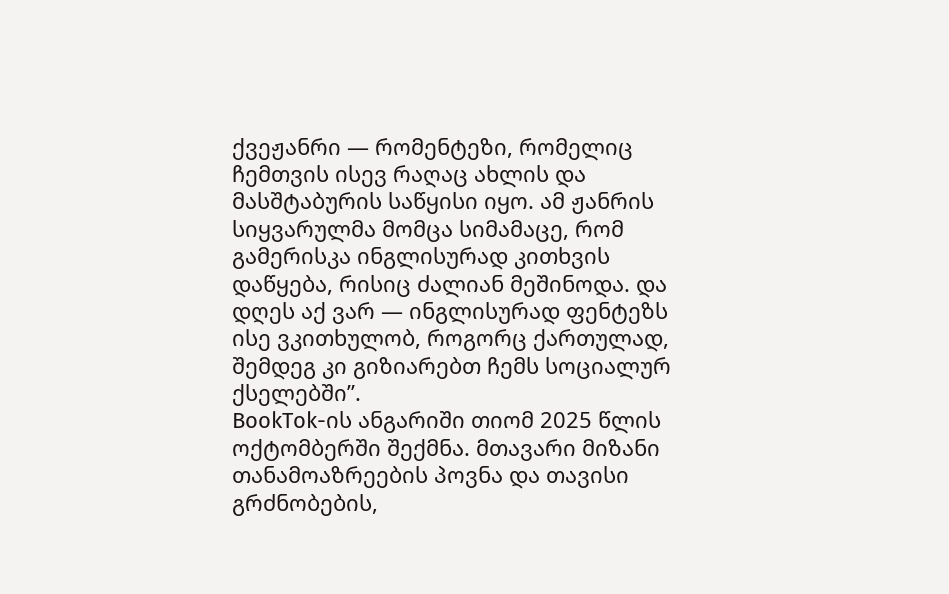ქვეჟანრი — რომენტეზი, რომელიც ჩემთვის ისევ რაღაც ახლის და მასშტაბურის საწყისი იყო. ამ ჟანრის სიყვარულმა მომცა სიმამაცე, რომ გამერისკა ინგლისურად კითხვის დაწყება, რისიც ძალიან მეშინოდა. და დღეს აქ ვარ — ინგლისურად ფენტეზს ისე ვკითხულობ, როგორც ქართულად, შემდეგ კი გიზიარებთ ჩემს სოციალურ ქსელებში”.
BookTok-ის ანგარიში თიომ 2025 წლის ოქტომბერში შექმნა. მთავარი მიზანი თანამოაზრეების პოვნა და თავისი გრძნობების,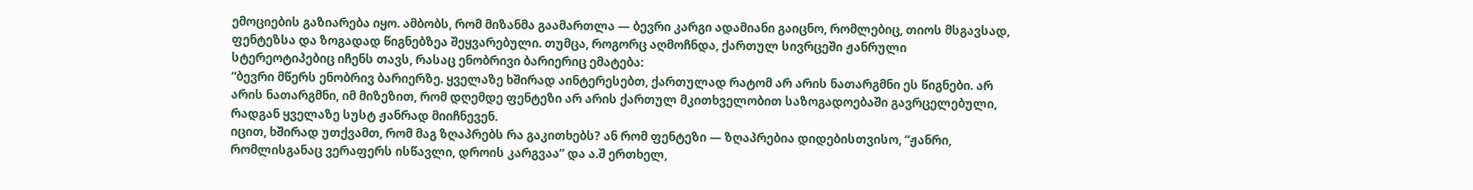ემოციების გაზიარება იყო. ამბობს, რომ მიზანმა გაამართლა — ბევრი კარგი ადამიანი გაიცნო, რომლებიც, თიოს მსგავსად, ფენტეზსა და ზოგადად წიგნებზეა შეყვარებული. თუმცა, როგორც აღმოჩნდა, ქართულ სივრცეში ჟანრული სტერეოტიპებიც იჩენს თავს, რასაც ენობრივი ბარიერიც ემატება:
“ბევრი მწერს ენობრივ ბარიერზე. ყველაზე ხშირად აინტერესებთ, ქართულად რატომ არ არის ნათარგმნი ეს წიგნები. არ არის ნათარგმნი, იმ მიზეზით, რომ დღემდე ფენტეზი არ არის ქართულ მკითხველობით საზოგადოებაში გავრცელებული, რადგან ყველაზე სუსტ ჟანრად მიიჩნევენ.
იცით, ხშირად უთქვამთ, რომ მაგ ზღაპრებს რა გაკითხებს? ან რომ ფენტეზი — ზღაპრებია დიდებისთვისო, “ჟანრი, რომლისგანაც ვერაფერს ისწავლი, დროის კარგვაა” და ა.შ ერთხელ,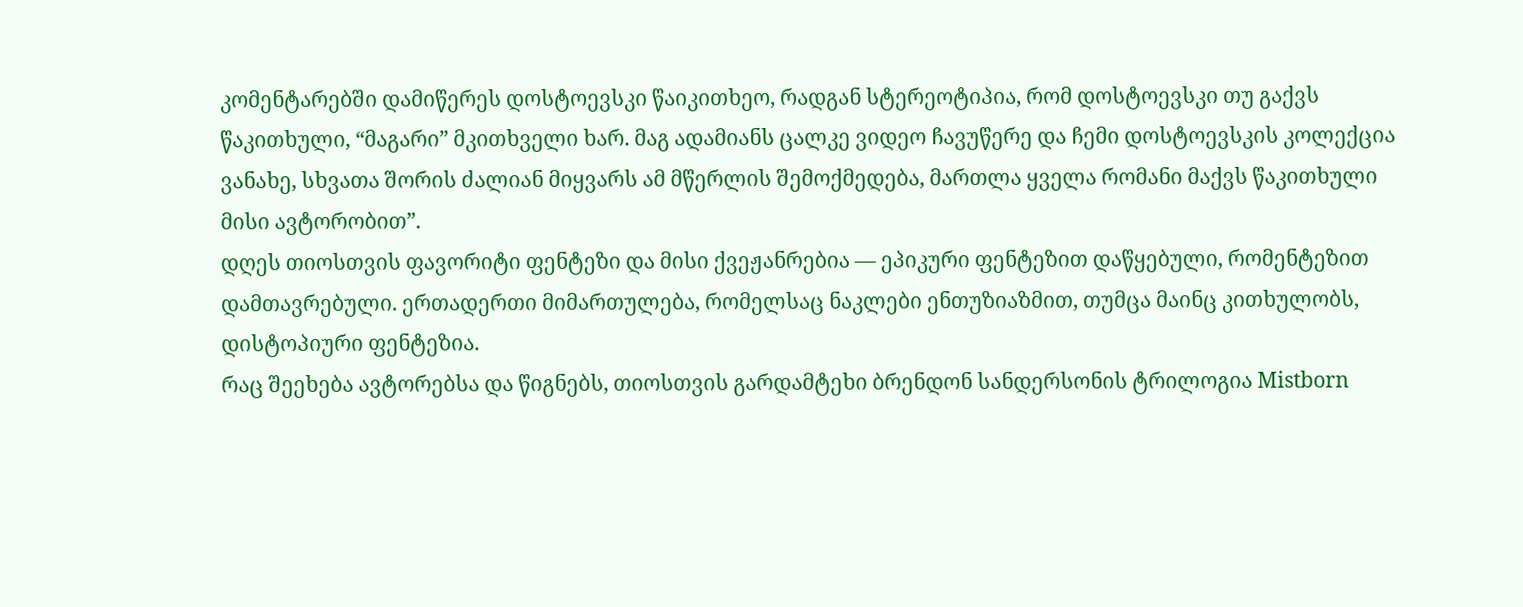კომენტარებში დამიწერეს დოსტოევსკი წაიკითხეო, რადგან სტერეოტიპია, რომ დოსტოევსკი თუ გაქვს წაკითხული, “მაგარი” მკითხველი ხარ. მაგ ადამიანს ცალკე ვიდეო ჩავუწერე და ჩემი დოსტოევსკის კოლექცია ვანახე, სხვათა შორის ძალიან მიყვარს ამ მწერლის შემოქმედება, მართლა ყველა რომანი მაქვს წაკითხული მისი ავტორობით”.
დღეს თიოსთვის ფავორიტი ფენტეზი და მისი ქვეჟანრებია — ეპიკური ფენტეზით დაწყებული, რომენტეზით დამთავრებული. ერთადერთი მიმართულება, რომელსაც ნაკლები ენთუზიაზმით, თუმცა მაინც კითხულობს, დისტოპიური ფენტეზია.
რაც შეეხება ავტორებსა და წიგნებს, თიოსთვის გარდამტეხი ბრენდონ სანდერსონის ტრილოგია Mistborn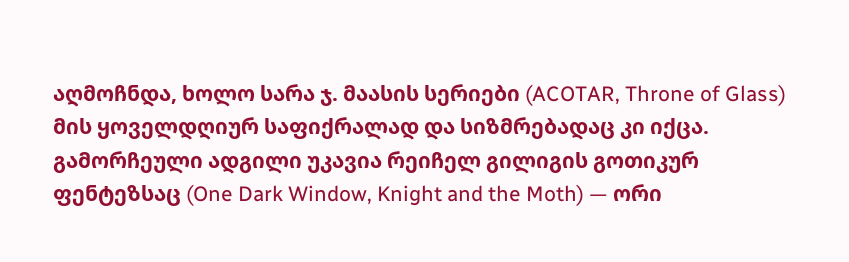აღმოჩნდა, ხოლო სარა ჯ. მაასის სერიები (ACOTAR, Throne of Glass) მის ყოველდღიურ საფიქრალად და სიზმრებადაც კი იქცა. გამორჩეული ადგილი უკავია რეიჩელ გილიგის გოთიკურ ფენტეზსაც (One Dark Window, Knight and the Moth) — ორი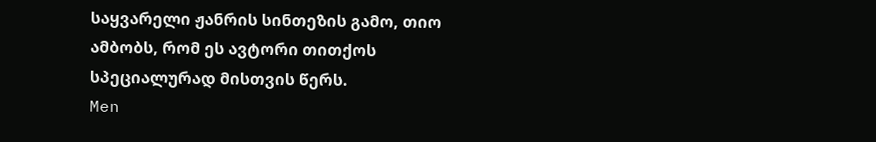საყვარელი ჟანრის სინთეზის გამო, თიო ამბობს, რომ ეს ავტორი თითქოს სპეციალურად მისთვის წერს.
Men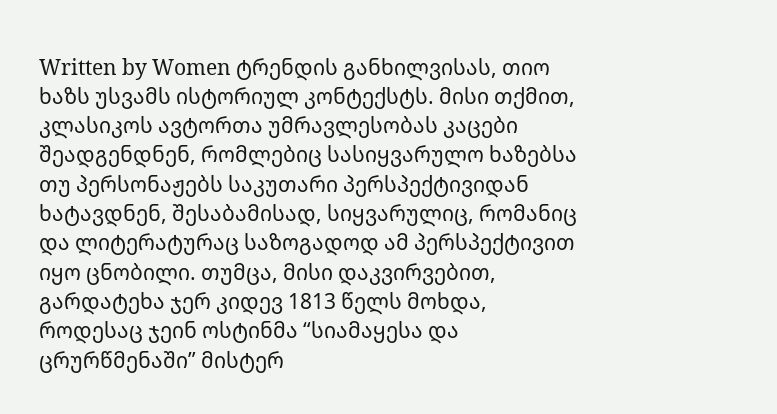Written by Women ტრენდის განხილვისას, თიო ხაზს უსვამს ისტორიულ კონტექსტს. მისი თქმით, კლასიკოს ავტორთა უმრავლესობას კაცები შეადგენდნენ, რომლებიც სასიყვარულო ხაზებსა თუ პერსონაჟებს საკუთარი პერსპექტივიდან ხატავდნენ, შესაბამისად, სიყვარულიც, რომანიც და ლიტერატურაც საზოგადოდ ამ პერსპექტივით იყო ცნობილი. თუმცა, მისი დაკვირვებით, გარდატეხა ჯერ კიდევ 1813 წელს მოხდა, როდესაც ჯეინ ოსტინმა “სიამაყესა და ცრურწმენაში” მისტერ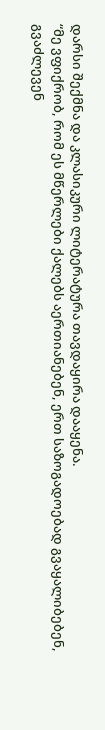დარსი შექმნა და კლასიკური ლიტერატურა თავდაყირა დააყენა.
“მე ვფიქრობ, რომ ეს მწერლები ქალებს აერთიანებენ, ერთ საზოგადოებად გვაყალიბებენ, გვაძლევენ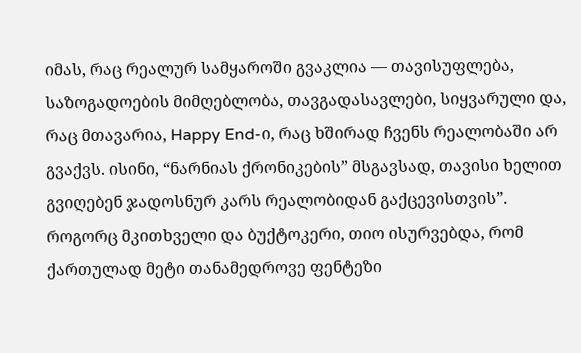იმას, რაც რეალურ სამყაროში გვაკლია — თავისუფლება, საზოგადოების მიმღებლობა, თავგადასავლები, სიყვარული და, რაც მთავარია, Happy End-ი, რაც ხშირად ჩვენს რეალობაში არ გვაქვს. ისინი, “ნარნიას ქრონიკების” მსგავსად, თავისი ხელით გვიღებენ ჯადოსნურ კარს რეალობიდან გაქცევისთვის”.
როგორც მკითხველი და ბუქტოკერი, თიო ისურვებდა, რომ ქართულად მეტი თანამედროვე ფენტეზი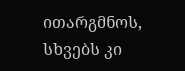ითარგმნოს, სხვებს კი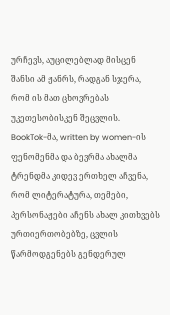ურჩევს, აუცილებლად მისცენ შანსი ამ ჟანრს, რადგან სჯერა, რომ ის მათ ცხოვრებას უკეთესობისკენ შეცვლის.
BookTok-მა, written by women-ის ფენომენმა და ბევრმა ახალმა ტრენდმა კიდევ ერთხელ აჩვენა, რომ ლიტერატურა, თემები, პერსონაჟები აჩენს ახალ კითხვებს ურთიერთობებზე, ცვლის წარმოდგენებს გენდერულ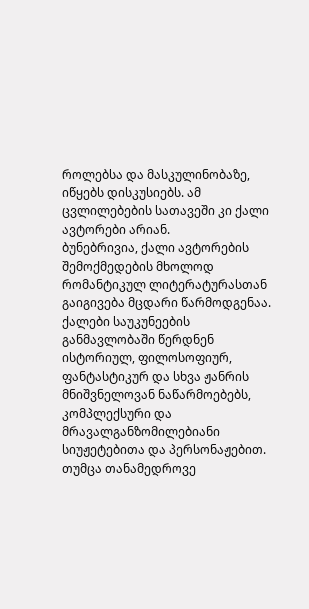როლებსა და მასკულინობაზე, იწყებს დისკუსიებს. ამ ცვლილებების სათავეში კი ქალი ავტორები არიან.
ბუნებრივია, ქალი ავტორების შემოქმედების მხოლოდ რომანტიკულ ლიტერატურასთან გაიგივება მცდარი წარმოდგენაა. ქალები საუკუნეების განმავლობაში წერდნენ ისტორიულ, ფილოსოფიურ, ფანტასტიკურ და სხვა ჟანრის მნიშვნელოვან ნაწარმოებებს, კომპლექსური და მრავალგანზომილებიანი სიუჟეტებითა და პერსონაჟებით. თუმცა თანამედროვე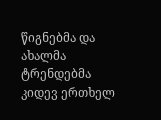წიგნებმა და ახალმა ტრენდებმა კიდევ ერთხელ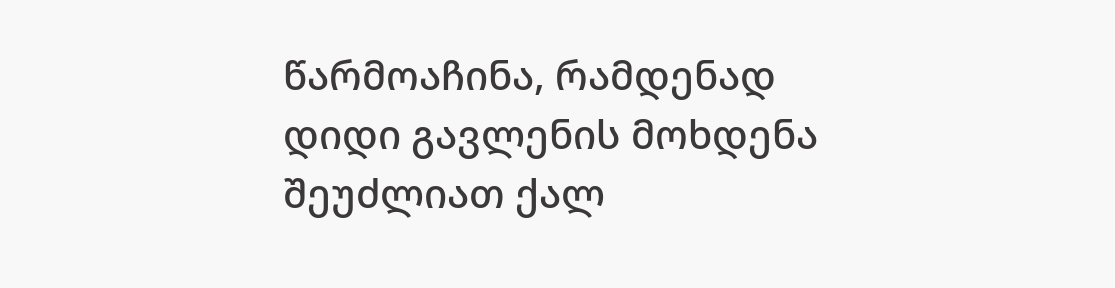წარმოაჩინა, რამდენად დიდი გავლენის მოხდენა შეუძლიათ ქალ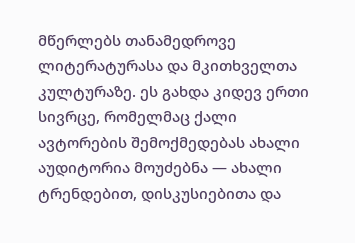მწერლებს თანამედროვე ლიტერატურასა და მკითხველთა კულტურაზე. ეს გახდა კიდევ ერთი სივრცე, რომელმაც ქალი ავტორების შემოქმედებას ახალი აუდიტორია მოუძებნა — ახალი ტრენდებით, დისკუსიებითა და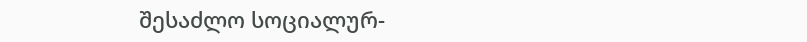შესაძლო სოციალურ-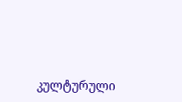კულტურული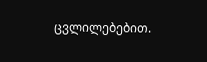ცვლილებებით.